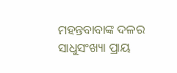ମହନ୍ତବାବାଙ୍କ ଦଳର ସାଧୁସଂଖ୍ୟା ପ୍ରାୟ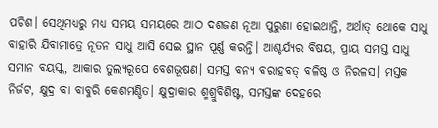ପଚିଶ। ସେଥିମଧ୍ୟରୁ ମଧ୍ୟ ସମୟ ସମୟରେ ଆଠ ଦଶଜଣ ନୂଆ ପୁରୁଣା ହୋଇଥାନ୍ତି, ଅର୍ଥାତ୍ ଥୋକେ ସାଧୁ ବାହାରି ଯିବାମାତ୍ରେ ନୂତନ ସାଧୁ ଆସି ସେଇ ସ୍ଥାନ ପୂର୍ଣ୍ଣ କରନ୍ତି। ଆଶ୍ଚର୍ଯ୍ୟର ବିଷୟ, ପ୍ରାୟ ସମସ୍ତ ସାଧୁ ସମାନ ବୟସ୍କ, ଆକାର ତୁଲ୍ୟରୂପେ ବେଶଭୂଷଣ। ସମସ୍ତ ବନ୍ୟ ବରାହବତ୍ ବଳିଷ୍ଠ ଓ ନିରଳସ। ମସ୍ତକ ନିର୍ଜଟ, କ୍ଷୁଦ୍ର ବା ବାବୁରି କେଶମଣ୍ଡିତ। କ୍ଷୁଦ୍ରାକାର ଶ୍ମଶ୍ରୁବିଶିଷ୍ଟ, ସମସ୍ତଙ୍କ ଦେହରେ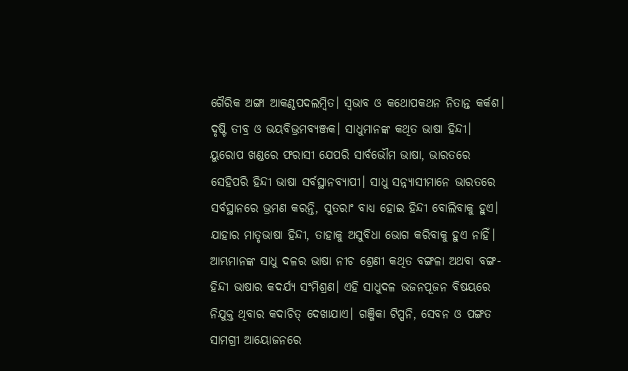ଗୈରିକ ଅଙ୍ଗା ଆକଣ୍ଠପଦଲମ୍ବିତ। ସ୍ବଭାବ ଓ କଥୋପକଥନ ନିତାନ୍ତ କର୍କଶ। ଦୃଷ୍ଟି ତୀବ୍ର ଓ ଭୟବିଭ୍ରମବ୍ୟଞ୍ଜକ। ସାଧୁମାନଙ୍କ କଥିତ ଭାଷା ହିନ୍ଦୀ। ୟୁରୋପ ଖଣ୍ଡରେ ଫରାସୀ ଯେପରି ସାର୍ବଭୌମ ଭାଷା, ଭାରତରେ ସେହିପରି ହିନ୍ଦୀ ଭାଷା ସର୍ବସ୍ଥାନବ୍ୟାପୀ। ସାଧୁ ସନ୍ନ୍ୟାସୀମାନେ ଭାରତରେ ସର୍ବସ୍ଥାନରେ ଭ୍ରମଣ କରନ୍ତି, ସୁତରାଂ ବାଧ୍ୟ ହୋଇ ହିନ୍ଦୀ ବୋଲିବାକୁ ହୁଏ। ଯାହାର ମାତୃଭାଷା ହିନ୍ଦୀ, ତାହାକୁ ଅସୁବିଧା ଭୋଗ କରିବାକୁ ହୁଏ ନାହିଁ।
ଆମ୍ଭମାନଙ୍କ ସାଧୁ ଦଳର ଭାଷା ନୀଚ ଶ୍ରେଣୀ କଥିତ ବଙ୍ଗଳା ଅଥବା ବଙ୍ଗ-ହିନ୍ଦୀ ଭାଷାର କଦର୍ଯ୍ୟ ସଂମିଶ୍ରଣ। ଏହି ସାଧୁଦଳ ଭଜନପୂଜନ ବିଷୟରେ ନିଯୁକ୍ତ ଥିବାର କଦାଚିତ୍ ଦେଖାଯାଏ। ଗଞ୍ଜିକା ଟିପ୍ପନି, ସେବନ ଓ ପଙ୍ଗତ ସାମଗ୍ରୀ ଆୟୋଜନରେ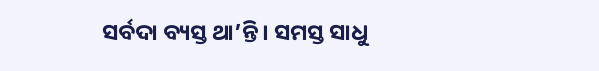ସର୍ବଦା ବ୍ୟସ୍ତ ଥା’ନ୍ତି। ସମସ୍ତ ସାଧୁ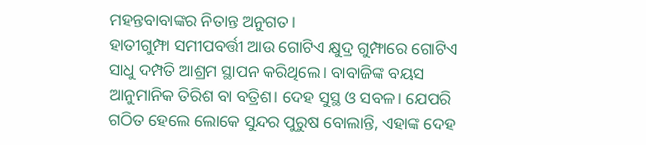ମହନ୍ତବାବାଙ୍କର ନିତାନ୍ତ ଅନୁଗତ।
ହାତୀଗୁମ୍ଫା ସମୀପବର୍ତ୍ତୀ ଆଉ ଗୋଟିଏ କ୍ଷୁଦ୍ର ଗୁମ୍ଫାରେ ଗୋଟିଏ ସାଧୁ ଦମ୍ପତି ଆଶ୍ରମ ସ୍ଥାପନ କରିଥିଲେ। ବାବାଜିଙ୍କ ବୟସ ଆନୁମାନିକ ତିରିଶ ବା ବତ୍ରିଶ। ଦେହ ସୁସ୍ଥ ଓ ସବଳ। ଯେପରି ଗଠିତ ହେଲେ ଲୋକେ ସୁନ୍ଦର ପୁରୁଷ ବୋଲାନ୍ତି, ଏହାଙ୍କ ଦେହ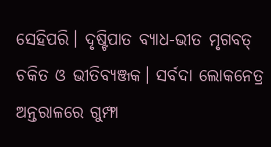ସେହିପରି। ଦୃଷ୍ଟିପାତ ବ୍ୟାଧ-ଭୀତ ମୃଗବତ୍ ଚକିତ ଓ ଭୀତିବ୍ୟଞ୍ଜକ। ସର୍ବଦା ଲୋକନେତ୍ର ଅନ୍ତରାଳରେ ଗୁମ୍ଫା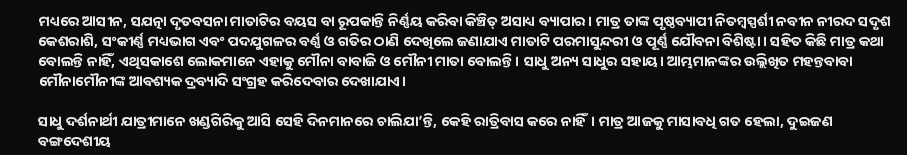ମଧ୍ୟରେ ଆସୀନ, ସଯତ୍ନା ଦୃତବସନା ମାତାଟିର ବୟସ ବା ରୂପକାନ୍ତି ନିର୍ଣ୍ଣୟ କରିବା କିଞ୍ଚିତ୍ ଅସାଧ୍ୟ ବ୍ୟାପାର। ମାତ୍ର ତାଙ୍କ ପୃଷ୍ଠବ୍ୟାପୀ ନିତମ୍ବସ୍ପର୍ଶୀ ନବୀନ ନୀରଦ ସଦୃଶ କେଶରାଶି, ସଂକୀର୍ଣ୍ଣ ମଧ୍ୟଭାଗ ଏବଂ ପଦଯୁଗଳର ବର୍ଣ୍ଣ ଓ ଗତିର ଠାଣି ଦେଖିଲେ ଜଣାଯାଏ ମାତାଟି ପରମାସୁନ୍ଦରୀ ଓ ପୂର୍ଣ୍ଣ ଯୌବନା ବିଶିଷ୍ଟା। ସହିତ କିଛି ମାତ୍ର କଥା ବୋଲନ୍ତି ନାହିଁ, ଏଥିସକାଶେ ଲୋକମାନେ ଏହାକୁ ମୌନା ବାବାଜି ଓ ମୌନୀ ମାତା ବୋଲନ୍ତି। ସାଧୁ ଅନ୍ୟ ସାଧୁର ସହାୟ। ଆମ୍ଭମାନଙ୍କର ଉଲ୍ଲିଖିତ ମହନ୍ତବାବା ମୌନାମୌନୀଙ୍କ ଆବଶ୍ୟକ ଦ୍ରବ୍ୟାଦି ସଂଗ୍ରହ କରିଦେବାର ଦେଖାଯାଏ।

ସାଧୁ ଦର୍ଶନାର୍ଥୀ ଯାତ୍ରୀମାନେ ଖଣ୍ଡଗିରିକୁ ଆସି ସେହି ଦିନମାନରେ ଚାଲିଯା’ନ୍ତି, କେହି ରାତ୍ରିବାସ କରେ ନାହିଁ। ମାତ୍ର ଆଜକୁ ମାସାବଧି ଗତ ହେଲା, ଦୁଇଜଣ ବଙ୍ଗଦେଶୀୟ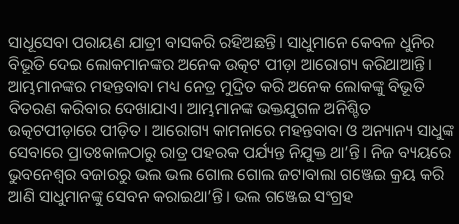ସାଧୂସେବା ପରାୟଣ ଯାତ୍ରୀ ବାସକରି ରହିଅଛନ୍ତି। ସାଧୁମାନେ କେବଳ ଧୁନିର ବିଭୂତି ଦେଇ ଲୋକମାନଙ୍କର ଅନେକ ଉତ୍କଟ ପୀଡ଼ା ଆରୋଗ୍ୟ କରିଥାଆନ୍ତି। ଆମ୍ଭମାନଙ୍କର ମହନ୍ତବାବା ମଧ୍ୟ ନେତ୍ର ମୁଦ୍ରିତ କରି ଅନେକ ଲୋକଙ୍କୁ ବିଭୂତି ବିତରଣ କରିବାର ଦେଖାଯାଏ। ଆମ୍ଭମାନଙ୍କ ଭକ୍ତଯୁଗଳ ଅନିଶ୍ଚିତ ଉତ୍କଟପୀଡ଼ାରେ ପୀଡ଼ିତ। ଆରୋଗ୍ୟ କାମନାରେ ମହନ୍ତବାବା ଓ ଅନ୍ୟାନ୍ୟ ସାଧୁଙ୍କ ସେବାରେ ପ୍ରାତଃକାଳଠାରୁ ରାତ୍ର ପହରକ ପର୍ଯ୍ୟନ୍ତ ନିଯୁକ୍ତ ଥା’ନ୍ତି। ନିଜ ବ୍ୟୟରେ ଭୁବନେଶ୍ବର ବଜାରରୁ ଭଲ ଭଲ ଗୋଲ ଗୋଲ ଜଟାବାଲା ଗଞ୍ଜେଇ କ୍ରୟ କରି ଆଣି ସାଧୁମାନଙ୍କୁ ସେବନ କରାଇଥା’ନ୍ତି। ଭଲ ଗଞ୍ଜେଇ ସଂଗ୍ରହ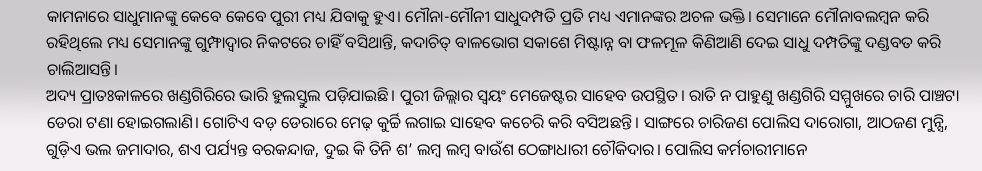କାମନାରେ ସାଧୁମାନଙ୍କୁ କେବେ କେବେ ପୁରୀ ମଧ୍ୟ ଯିବାକୁ ହୁଏ। ମୌନା-ମୌନୀ ସାଧୁଦମ୍ପତି ପ୍ରତି ମଧ୍ୟ ଏମାନଙ୍କର ଅଚଳ ଭକ୍ତି। ସେମାନେ ମୌନାବଲମ୍ବନ କରି ରହିଥିଲେ ମଧ୍ୟ ସେମାନଙ୍କୁ ଗୁମ୍ଫାଦ୍ବାର ନିକଟରେ ଚାହିଁ ବସିଥାନ୍ତି, କଦାଚିତ୍ ବାଳଭୋଗ ସକାଶେ ମିଷ୍ଟାନ୍ନ ବା ଫଳମୂଳ କିଣିଆଣି ଦେଇ ସାଧୁ ଦମ୍ପତିଙ୍କୁ ଦଣ୍ଡବତ କରି ଚାଲିଆସନ୍ତି।
ଅଦ୍ୟ ପ୍ରାତଃକାଳରେ ଖଣ୍ଡଗିରିରେ ଭାରି ହୁଲସ୍ତୁଲ ପଡ଼ିଯାଇଛି। ପୁରୀ ଜିଲ୍ଲାର ସ୍ବୟଂ ମେଜେଷ୍ଟର ସାହେବ ଉପସ୍ଥିତ। ରାତି ନ ପାହୁଣୁ ଖଣ୍ଡଗିରି ସମ୍ମୁଖରେ ଚାରି ପାଞ୍ଚଟା ଡେରା ଟଣା ହୋଇଗଲାଣି। ଗୋଟିଏ ବଡ଼ ଡେରାରେ ମେଢ଼ କୁର୍ଚ୍ଚି ଲଗାଇ ସାହେବ କଚେରି କରି ବସିଅଛନ୍ତି। ସାଙ୍ଗରେ ଚାରିଜଣ ପୋଲିସ ଦାରୋଗା, ଆଠଜଣ ମୁନ୍ସି, ଗୁଡ଼ିଏ ଭଲ ଜମାଦାର, ଶଏ ପର୍ଯ୍ୟନ୍ତ ବରକନ୍ଦାଜ, ଦୁଇ କି ତିନି ଶ’ ଲମ୍ବ ଲମ୍ବ ବାଉଁଶ ଠେଙ୍ଗାଧାରୀ ଚୌକିଦାର। ପୋଲିସ କର୍ମଚାରୀମାନେ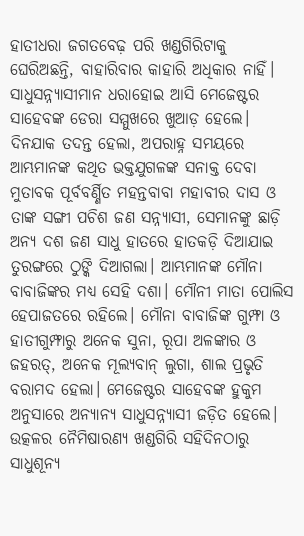ହାତୀଧରା ଜଗତବେଢ଼ ପରି ଖଣ୍ଡଗିରିଟାକୁ ଘେରିଅଛନ୍ତି, ବାହାରିବାର କାହାରି ଅଧିକାର ନାହିଁ। ସାଧୁସନ୍ନ୍ୟାସୀମାନ ଧରାହୋଇ ଆସି ମେଜେଷ୍ଟର ସାହେବଙ୍କ ଡେରା ସମ୍ମୁଖରେ ଖୁଆଡ଼ ହେଲେ।
ଦିନଯାକ ତଦନ୍ତ ହେଲା, ଅପରାହ୍ନ ସମୟରେ ଆମ୍ଭମାନଙ୍କ କଥିତ ଭକ୍ତଯୁଗଳଙ୍କ ସନାକ୍ତ ଦେବା ମୁତାବକ ପୂର୍ବବର୍ଣ୍ଣିତ ମହନ୍ତବାବା ମହାବୀର ଦାସ ଓ ତାଙ୍କ ସଙ୍ଗୀ ପଚିଶ ଜଣ ସନ୍ନ୍ୟାସୀ, ସେମାନଙ୍କୁ ଛାଡ଼ି ଅନ୍ୟ ଦଶ ଜଣ ସାଧୁ ହାତରେ ହାତକଡ଼ି ଦିଆଯାଇ ତୁରଙ୍ଗରେ ଠୁଙ୍କି ଦିଆଗଲା। ଆମ୍ଭମାନଙ୍କ ମୌନା ବାବାଜିଙ୍କର ମଧ୍ୟ ସେହି ଦଶା। ମୌନୀ ମାତା ପୋଲିସ ହେପାଜତରେ ରହିଲେ। ମୌନା ବାବାଜିଙ୍କ ଗୁମ୍ଫା ଓ ହାତୀଗୁମ୍ଫାରୁ ଅନେକ ସୁନା, ରୂପା ଅଳଙ୍କାର ଓ ଜହରତ୍, ଅନେକ ମୂଲ୍ୟବାନ୍ ଲୁଗା, ଶାଲ ପ୍ରଭୃତି ବରାମଦ ହେଲା। ମେଜେଷ୍ଟର ସାହେବଙ୍କ ହୁକୁମ ଅନୁସାରେ ଅନ୍ୟାନ୍ୟ ସାଧୁସନ୍ନ୍ୟାସୀ ଜଡ଼ିତ ହେଲେ। ଉତ୍କଳର ନୈମିଷାରଣ୍ୟ ଖଣ୍ଡଗିରି ସହିଦିନଠାରୁ ସାଧୁଶୂନ୍ୟ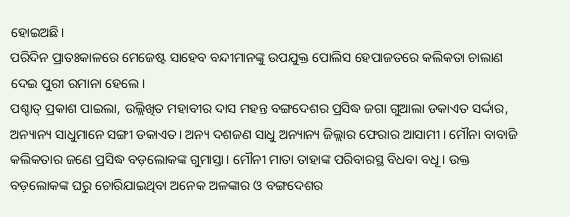ହୋଇଅଛି।
ପରିଦିନ ପ୍ରାତଃକାଳରେ ମେଜେଷ୍ଟ ସାହେବ ବନ୍ଦୀମାନଙ୍କୁ ଉପଯୁକ୍ତ ପୋଲିସ ହେପାଜତରେ କଲିକତା ଚାଲାଣ ଦେଇ ପୁରୀ ରମାନା ହେଲେ।
ପଶ୍ଚାତ୍ ପ୍ରକାଶ ପାଇଲା, ଉଲ୍ଲିଖିତ ମହାବୀର ଦାସ ମହନ୍ତ ବଙ୍ଗଦେଶର ପ୍ରସିଦ୍ଧ ଜଗା ଗୁଆଲା ଡକାଏତ ସର୍ଦ୍ଦାର, ଅନ୍ୟାନ୍ୟ ସାଧୁମାନେ ସଙ୍ଗୀ ଡକାଏତ। ଅନ୍ୟ ଦଶଜଣ ସାଧୁ ଅନ୍ୟାନ୍ୟ ଜିଲ୍ଲାର ଫେରାର ଆସାମୀ। ମୌନା ବାବାଜି କଲିକତାର ଜଣେ ପ୍ରସିଦ୍ଧ ବଡ଼ଲୋକଙ୍କ ଗୁମାସ୍ତା। ମୌନୀ ମାତା ତାହାଙ୍କ ପରିବାରସ୍ଥ ବିଧବା ବଧୂ। ଉକ୍ତ ବଡ଼ଲୋକଙ୍କ ଘରୁ ଚୋରିଯାଇଥିବା ଅନେକ ଅଳଙ୍କାର ଓ ବଙ୍ଗଦେଶର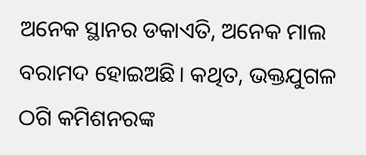ଅନେକ ସ୍ଥାନର ଡକାଏତି, ଅନେକ ମାଲ ବରାମଦ ହୋଇଅଛି। କଥିତ, ଭକ୍ତଯୁଗଳ ଠଗି କମିଶନରଙ୍କ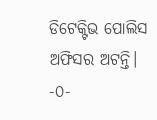ଡିଟେକ୍ଟିଭ ପୋଲିସ ଅଫିସର ଅଟନ୍ତି।
-୦-